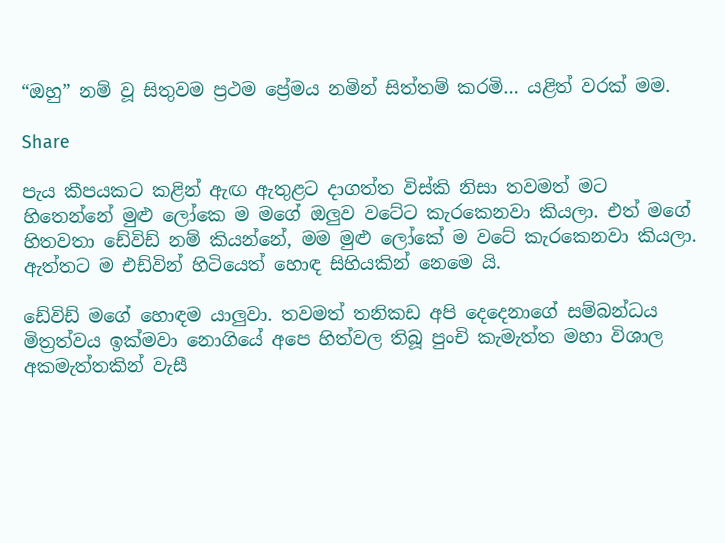“ඔහු” නම් වූ සිතුවම ප්‍රථම ප්‍රේමය නමින් සිත්තම් කරමි… යළිත් වරක් මම.

Share

පැය කීපයකට කළින් ඇඟ ඇතුළට දාගත්ත විස්කි නිසා තවමත් මට හිතෙන්නේ මුළු ලෝකෙ ම මගේ ඔලුව වටේට කැරකෙනවා කියලා. එත් මගේ හිතවතා ඩේවිඩ් නම් කියන්නේ, මම මුළු ලෝකේ ම වටේ කැරකෙනවා කියලා. ඇත්තට ම එඩ්වින් හිටියෙත් හොඳ සිහියකින් නෙමෙ යි.

ඩේවිඩ් මගේ හොඳම යාලුවා. තවමත් තනිකඩ අපි දෙදෙනාගේ සම්බන්ධය මිත්‍රත්වය ඉක්මවා නොගියේ අපෙ හිත්වල තිබූ පුංචි කැමැත්ත මහා විශාල අකමැත්තකින් වැසී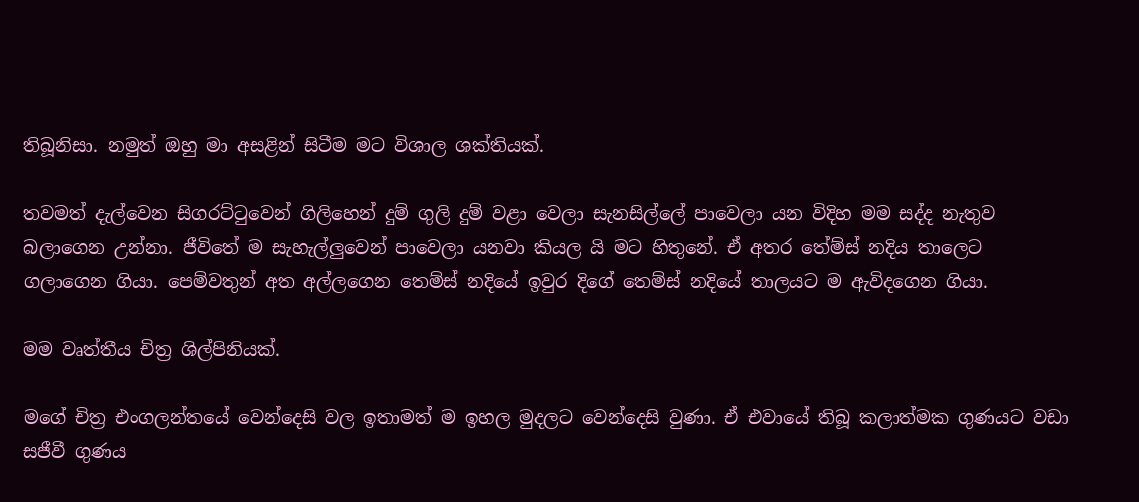තිබූනිසා. නමුත් ඔහු මා අසළින් සිටීම මට විශාල ශක්තියක්.

තවමත් දැල්වෙන සිගරට්ටුවෙන් ගිලිහෙන් දුම් ගුලි දුම් වළා වෙලා සැනසිල්ලේ පාවෙලා යන විදිහ මම සද්ද නැතුව බලාගෙන උන්නා. ජීවිතේ ම සැහැල්ලුවෙන් පාවෙලා යනවා කියල යි මට හිතුනේ. ඒ අතර තේම්ස් නදිය තාලෙට ගලාගෙන ගියා. පෙම්වතුන් අත අල්ලගෙන තෙම්ස් නදියේ ඉවුර දිගේ තෙම්ස් නදියේ තාලයට ම ඇවිදගෙන ගියා.

මම වෘත්තීය චිත්‍ර ශිල්පිනියක්.

මගේ චිත්‍ර එංගලන්තයේ වෙන්දෙසි වල ඉතාමත් ම ඉහල මුදලට වෙන්දෙසි වුණා. ඒ එවායේ තිබූ කලාත්මක ගුණයට වඩා සජීවී ගුණය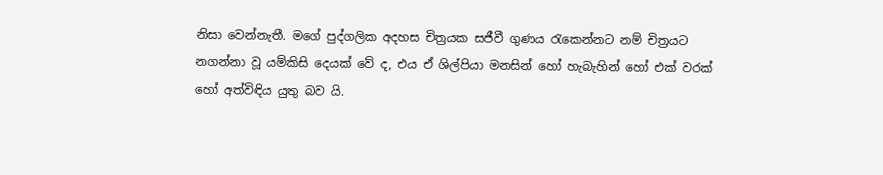නිසා වෙන්නැතී. මගේ පුද්ගලික අදහස චිත්‍රයක සජීවී ගුණය රැකෙන්නට නම් චිත්‍රයට නගන්නා වූ යම්කිසි දෙයක් වේ ද, එය ඒ ශිල්පියා මනසින් හෝ හැබැහින් හෝ එක් වරක් හෝ අත්විඳිය යුතු බව යි.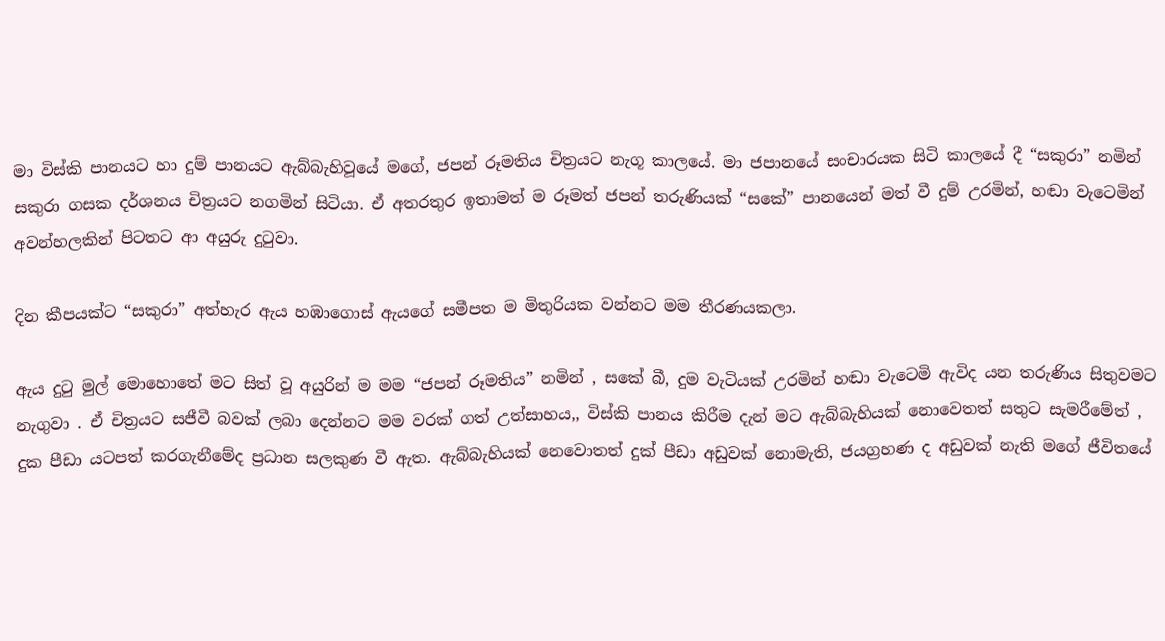මා විස්කි පානයට හා දුම් පානයට ඇබ්බැහිවූයේ මගේ, ජපන් රූමතිය චිත්‍රයට නැගූ කාලයේ. මා ජපානයේ සංචාරයක සිටි කාලයේ දී “සකුරා” නමින් සකුරා ගසක දර්ශනය චිත්‍රයට නගමින් සිටියා. ඒ අතරතුර ඉතාමත් ම රූමත් ජපන් තරුණියක් “සකේ” පානයෙන් මත් වී දුම් උරමින්, හඬා වැටෙමින් අවන්හලකින් පිටතට ආ අයුරු දුටුවා.

දින කීපයක්ට “සකුරා” අත්හැර ඇය හඹාගොස් ඇයගේ සමීපත ම මිතුරියක වන්නට මම තීරණයකලා.

ඇය දුටු මුල් මොහොතේ මට සිත් වූ අයුරින් ම මම “ජපන් රූමතිය” නමින් , සකේ බී, දුම වැටියක් උරමින් හඬා වැටෙමි ඇවිද යන තරුණිය සිතුවමට නැගුවා . ඒ චිත්‍රයට සජීවී බවක් ලබා දෙන්නට මම වරක් ගත් උත්සාහය,, විස්කි පානය කිරීම දැන් මට ඇබ්බැහියක් නොවෙතත් සතුට සැමරීමේත් , දුක පීඩා යටපත් කරගැනීමේද ප්‍රධාන සලකුණ වී ඇත. ඇබ්බැහියක් නෙවොතත් දුක් පීඩා අඩුවක් නොමැති, ජයග්‍රහණ ද අඩුවක් නැති මගේ ජීවිතයේ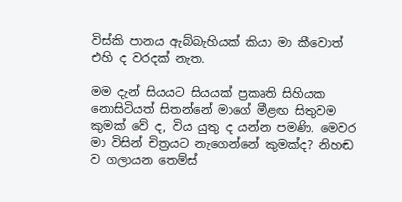විස්කි පානය ඇබ්බැහියක් කියා මා කීවොත් එහි ද වරදක් නැත.

මම දැන් සියයට සියයක් ප්‍රකෘති සිහියක නොසිටියත් සිතන්නේ මාගේ මීළඟ සිතුවම කුමක් වේ ද, විය යුතු ද යන්න පමණි. මෙවර මා විසින් චිත්‍රයට නැගෙන්නේ කුමක්ද? නිහඬ ව ගලායන තෙම්ස්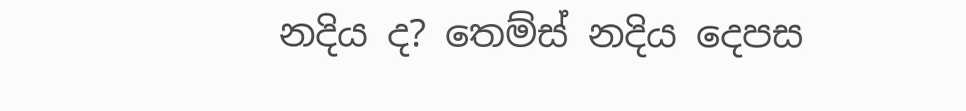නදිය ද? තෙම්ස් නදිය දෙපස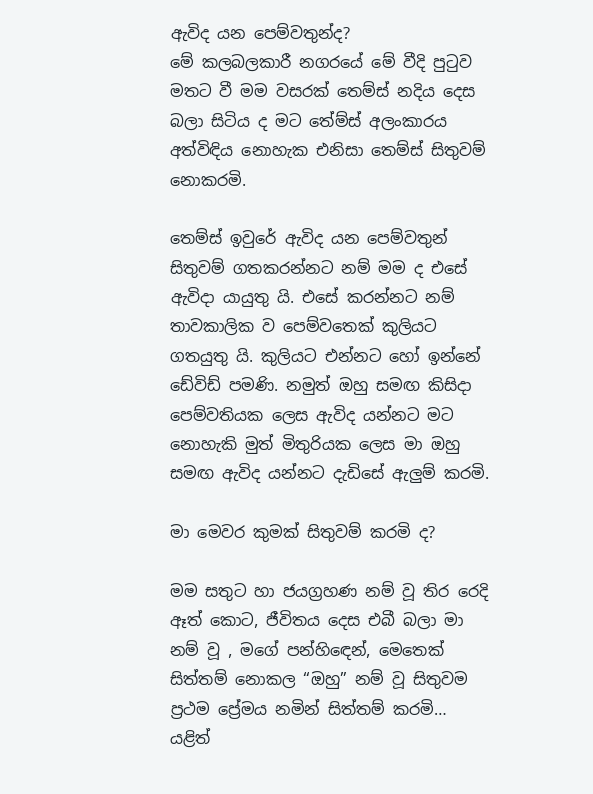ඇවිද යන පෙම්වතුන්ද?
මේ කලබලකාරී නගරයේ මේ වීදි පුටුව මතට වී මම වසරක් තෙම්ස් නදිය දෙස බලා සිටිය ද මට තේම්ස් අලංකාරය අත්විඳිය නොහැක එනිසා තෙම්ස් සිතුවම් නොකරමි.

තෙම්ස් ඉවුරේ ඇවිද යන පෙම්වතුන් සිතුවම් ගතකරන්නට නම් මම ද එසේ ඇවිදා යායුතු යි. එසේ කරන්නට නම් තාවකාලික ව පෙම්වතෙක් කුලියට ගතයුතු යි. කුලියට එන්නට හෝ ඉන්නේ ඩේවිඩ් පමණි. නමුත් ඔහු සමඟ කිසිදා පෙම්වතියක ලෙස ඇවිද යන්නට මට නොහැකි මුත් මිතුරියක ලෙස මා ඔහු සමඟ ඇවිද යන්නට දැඩිසේ ඇලුම් කරමි.

මා මෙවර කුමක් සිතුවම් කරමි ද?

මම සතුට හා ජයග්‍රහණ නම් වූ තිර රෙදි ඈත් කොට, ජීවිතය දෙස එබී බලා මා නම් වූ , මගේ පන්හිඳෙන්, මෙතෙක් සිත්තම් නොකල “ඔහු” නම් වූ සිතුවම ප්‍රථම ප්‍රේමය නමින් සිත්තම් කරමි… යළිත්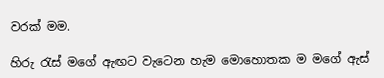වරක් මම.

හිරු රැස් මගේ ඇඟට වැටෙන හැම මොහොතක ම මගේ ඇස්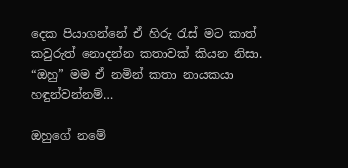දෙක පියාගන්නේ ඒ හිරු රැස් මට කාත් කවුරුත් නොදන්න කතාවක් කියන නිසා.
“ඔහු” මම ඒ නමින් කතා නායකයා හඳුන්වන්නම්…

ඔහුගේ නමේ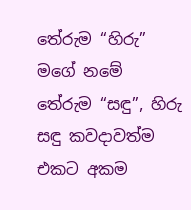තේරුම “හිරු” මගේ නමේ තේරුම “සඳු”, හිරු සඳු කවදාවත්ම එකට අකම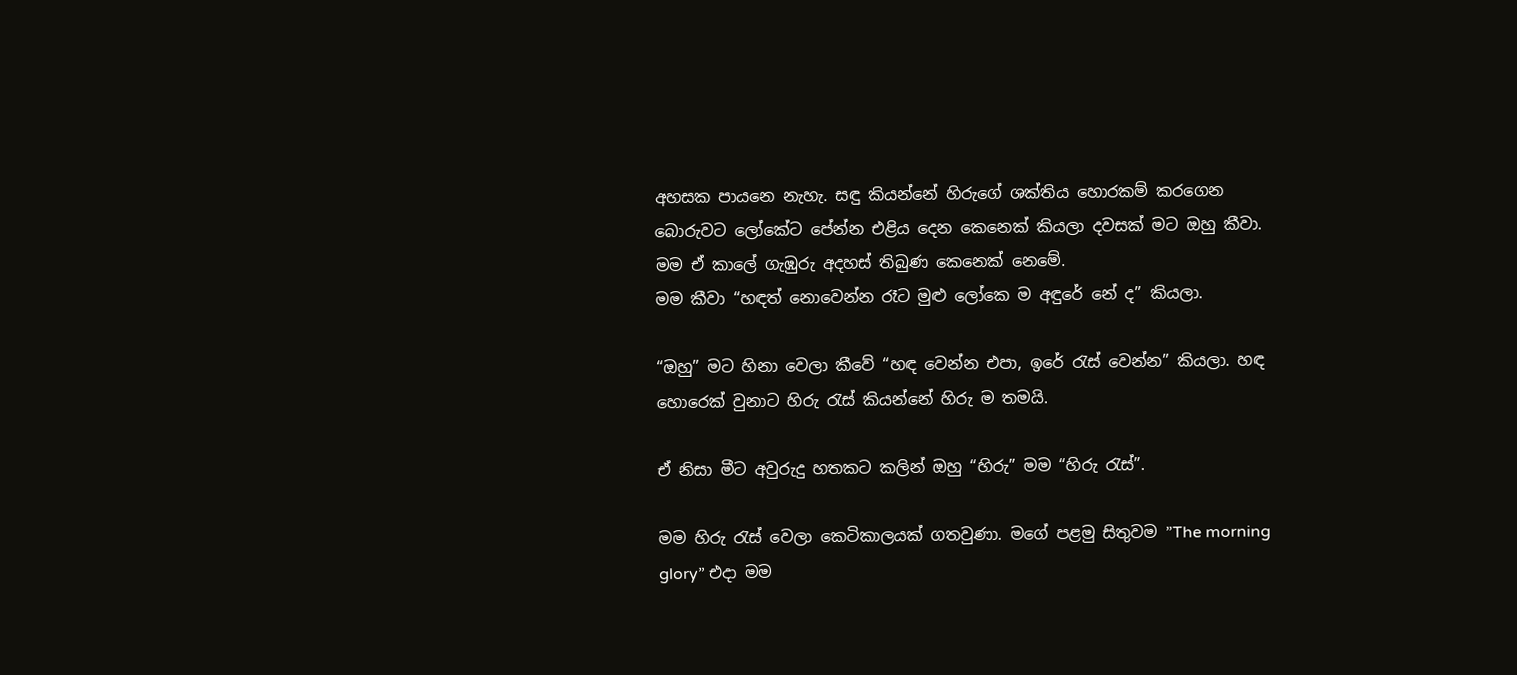අහසක පායනෙ නැහැ. සඳු කියන්නේ හිරුගේ ශක්තිය හොරකම් කරගෙන බොරුවට ලෝකේට පේන්න එළිය දෙන කෙනෙක් කියලා දවසක් මට ඔහු කීවා. මම ඒ කාලේ ගැඹුරු අදහස් තිබුණ කෙනෙක් නෙමේ.
මම කීවා “හඳත් නොවෙන්න රෑට මුළු ලෝකෙ ම අඳුරේ නේ ද” කියලා.

“ඔහු” මට හිනා වෙලා කීවේ “හඳ වෙන්න එපා, ඉරේ රැස් වෙන්න” කියලා. හඳ හොරෙක් වුනාට හිරු රැස් කියන්නේ හිරු ම තමයි.

ඒ නිසා මීට අවුරුදු හතකට කලින් ඔහු “හිරු” මම “හිරු රැස්”.

මම හිරු රැස් වෙලා කෙටිකාලයක් ගතවුණා. මගේ පළමු සිතුවම ”The morning glory” එදා මම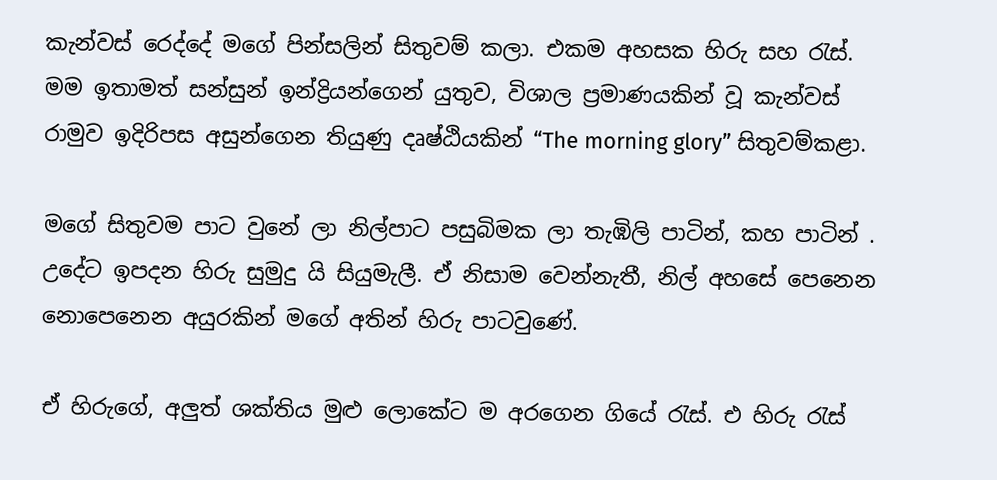කැන්වස් රෙද්දේ මගේ පින්සලින් සිතුවම් කලා. එකම අහසක හිරු සහ රැස්. මම ඉතාමත් සන්සුන් ඉන්ද්‍රියන්ගෙන් යුතුව, විශාල ප්‍රමාණයකින් වූ කැන්වස් රාමුව ඉදිරිපස අසුන්ගෙන තියුණු දෘෂ්ඨියකින් “The morning glory” සිතුවම්කළා.

මගේ සිතුවම පාට වුනේ ලා නිල්පාට පසුබිමක ලා තැඹිලි පාටින්, කහ පාටින් . උදේට ඉපදන හිරු සුමුදු යි සියුමැලී. ඒ නිසාම වෙන්නැතී, නිල් අහසේ පෙනෙන නොපෙනෙන අයුරකින් මගේ අතින් හිරු පාටවුණේ.

ඒ හිරුගේ, අලුත් ශක්තිය මුළු ලොකේට ම අරගෙන ගියේ රැස්. එ හිරු රැස්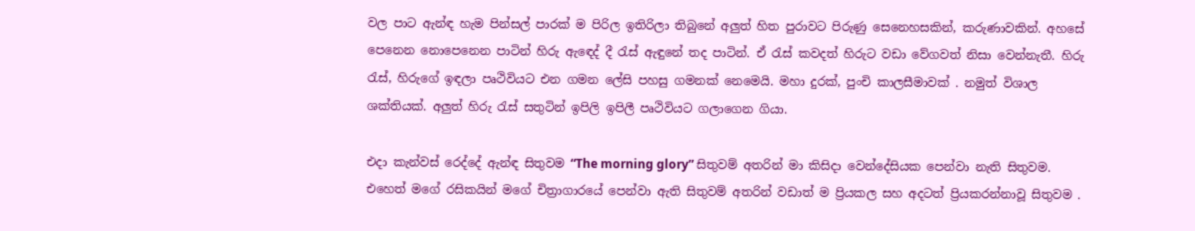වල පාට ඇන්ඳ හැම පින්සල් පාරක් ම පිරිල ඉතිරිලා තිබුනේ අලුත් හිත පුරාවට පිරුණු සෙනෙහසකින්, කරුණාවකින්. අහසේ පෙනෙන නොපෙනෙන පාටින් හිරු ඇඳෙද් දී රැස් ඇඳුනේ තද පාටින්. ඒ රැස් කවදත් හිරුට වඩා වේගවත් නිසා වෙන්නැතී. හිරු රැස්, හිරුගේ ඉඳලා පෘථිවියට එන ගමන ලේසි පහසු ගමනක් නෙමෙයි. මහා දුරක්, පුංචි කාලසීමාවක් . නමුත් විශාල ශක්තියක්. අලුත් හිරු රැස් සතුටින් ඉපිලි ඉපිලී පෘථිවියට ගලාගෙන ගියා.

එදා කැන්වස් රෙද්දේ ඇන්ඳ සිතුවම “The morning glory” සිතුවම් අතරින් මා කිසිදා වෙන්දේසියක පෙන්වා නැති සිතුවම. එහෙත් මගේ රසිකයින් මගේ චිත්‍රාගාරයේ පෙන්වා ඇති සිතුවම් අතරින් වඩාත් ම ප්‍රියකල සහ අදටත් ප්‍රියකරන්නාවූ සිතුවම .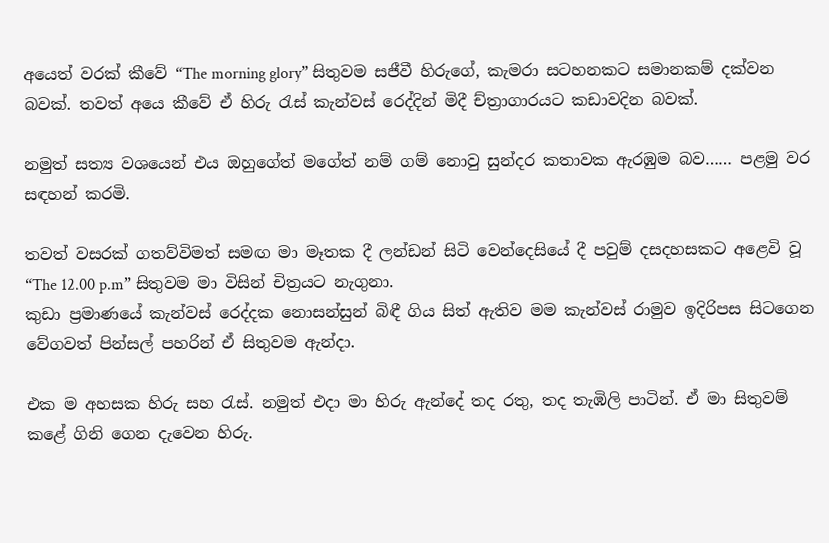අයෙත් වරක් කීවේ “The morning glory” සිතුවම සජීවී හිරුගේ, කැමරා සටහනකට සමානකම් දක්වන බවක්. තවත් අයෙ කීවේ ඒ හිරු රැස් කැන්වස් රෙද්දින් මිදී ච්ත්‍රාගාරයට කඩාවදින බවක්.

නමුත් සත්‍ය වශයෙන් එය ඔහුගේත් මගේත් නම් ගම් නොවු සුන්දර කතාවක ඇරඹුම බව…… පළමු වර සඳහන් කරමි.

තවත් වසරක් ගතව්විමත් සමඟ මා මෑතක දී ලන්ඩන් සිටි වෙන්දෙසියේ දී පවුම් දසදහසකට අළෙවි වූ “The 12.00 p.m” සිතුවම මා විසින් චිත්‍රයට නැගුනා.
කුඩා ප්‍රමාණයේ කැන්වස් රෙද්දක නොසන්සුන් බිඳී ගිය සිත් ඇතිව මම කැන්වස් රාමුව ඉදිරිපස සිටගෙන වේගවත් පින්සල් පහරින් ඒ සිතුවම ඇන්දා.

එක ම අහසක හිරු සහ රැස්. නමුත් එදා මා හිරු ඇන්දේ තද රතු, තද තැඹිලි පාටින්. ඒ මා සිතුවම් කළේ ගිනි ගෙන දැවෙන හිරු.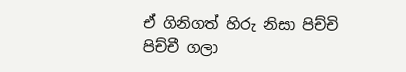ඒ ගිනිගත් හිරු නිසා පිච්චි පිච්චී ගලා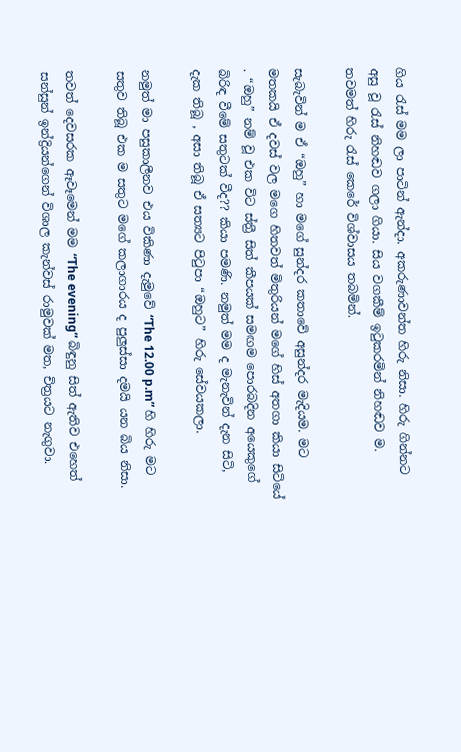ගිය රැස් මම ලා පාටින් ඇන්දා. අකරුණාවන්ත හිරු නිසා. හිරු ගින්නට අසු වූ රැස් නිහඬව ගලා ගියා. සිය වගකීම් ඉටුකරමින් නිහඬව ම. තවමත් හිරු රැස් කෙරේ විශ්වාසය තබමින්.

සැබැවින් ම ඒ “ඔහු” හා මගේ සුන්දර කතාවේ අසුන්දර මැදියම. මට මතකයි ඒ දවස් වල මගෙ හිතවත් මිතුරියන් මගේ හිස් අතගා කියා සිටියේ . “ඔහු” නම් වූ එක විට ස්ත්‍රී සිත් කීපයක් සමඟම පොරබදින අයෙකුගේ බිරිඳ වීමේ සතුටක් වීද?? කියා පමණි. නමුත් මම ද මැනැවින් දැන සිටි, දැක තිබූ , අසා තිබූ ඒ සත්‍යට පිටුපා “ඔහුට” හිරු සේවයකලා.

නමුත් මා පසුකාලීනව එය විකිණා දැමුවේ “The 12.00 p.m” හි හිරු මට සතුව තිබූ එක ම සතුට මගේ කලාගාරය ද පුලුස්සා දමයි යන බිය නිසා.

තවත් දෙවසරක ඈවෑමෙන් මම “The evening” බිඳුනු සිත් ඇතිව එහෙත් සන්සුන් ඉන්ද්‍රියන්ගෙන් විශාල කැන්වස් රාමුවක් මත, චිත්‍රයට නැගුවා.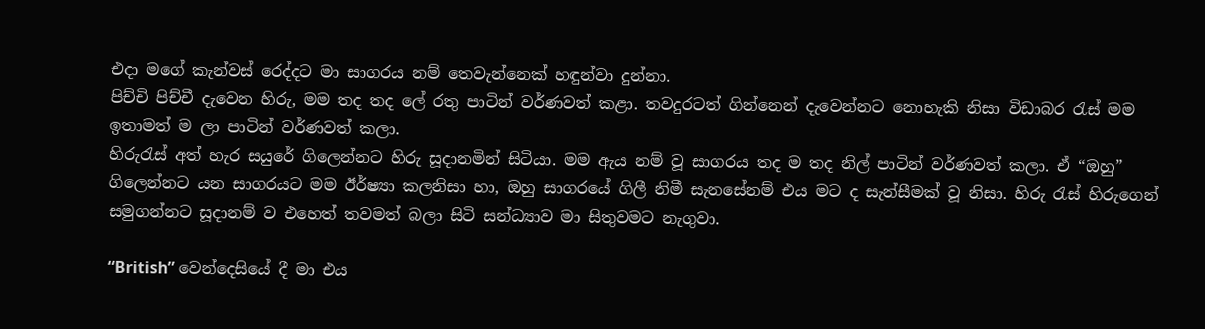එදා මගේ කැන්වස් රෙද්දට මා සාගරය නම් තෙවැන්නෙක් හඳුන්වා දුන්නා.
පිච්චි පිච්චී දැවෙන හිරු, මම තද තද ලේ රතු පාටින් වර්ණවත් කළා. තවදුරටත් ගින්නෙන් දැවෙන්නට නොහැකි නිසා විඩාබර රැස් මම ඉතාමත් ම ලා පාටින් වර්ණවත් කලා.
හිරුරැස් අත් හැර සයුරේ ගිලෙන්නට හිරු සූදානමින් සිටියා. මම ඇය නම් වූ සාගරය තද ම තද නිල් පාටින් වර්ණවත් කලා. ඒ “ඔහු” ගිලෙන්නට යන සාගරයට මම ඊර්ෂ්‍යා කලනිසා හා, ඔහු සාගරයේ ගිලී නිමී සැනසේනම් එය මට ද සැන්සීමක් වූ නිසා. හිරු රැස් හිරුගෙන් සමුගන්නට සූදානම් ව එහෙත් තවමත් බලා සිටි සන්ධ්‍යාව මා සිතුවමට නැගුවා.

“British” වෙන්දෙසියේ දී මා එය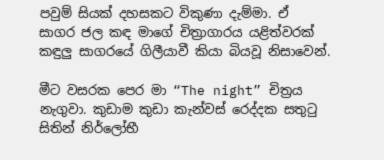පවුම් සියක් දහසකට විකුණා දැම්මා. ඒ සාගර ජල කඳ මාගේ චිත්‍රාගාරය යළිත්වරක් කඳුලු සාගරයේ ගිලීයාවී කියා බියවූ නිසාවෙන්.

මීට වසරක පෙර මා “The night” චිත්‍රය නැගුවා. කුඩාම කුඩා කැන්වස් රෙද්දක සතුටු සිතින් නිර්ලෝභී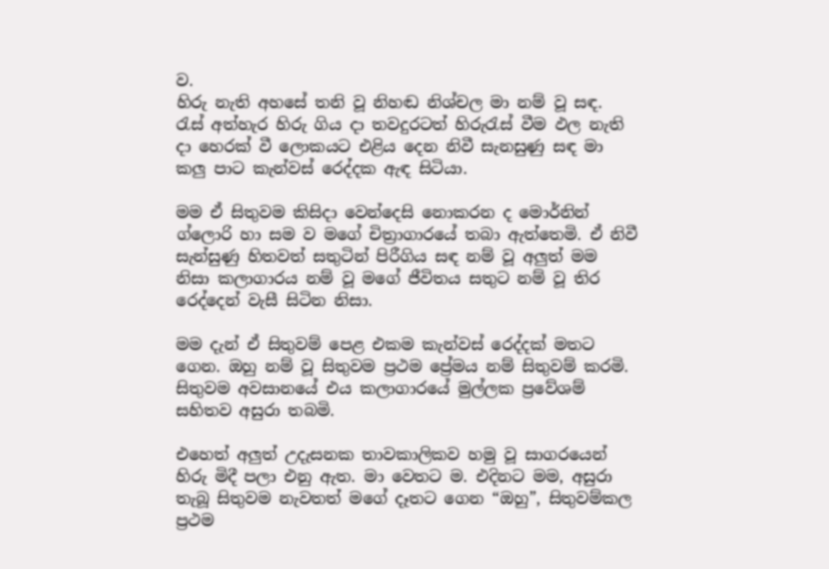ව.
හිරු නැති අහසේ තනි වූ නිහඬ නිශ්චල මා නම් වූ සඳ. රැස් අත්හැර හිරු ගිය දා තවදුරටත් හිරුරැස් වීම ඵල නැති දා හෙරක් වී ලොකයට එළිය දෙන නිවී සැනසුණු සඳ මා කලු පාට කැන්වස් රෙද්දක ඇඳ සිටියා.

මම ඒ සිතුවම කිසිදා වෙන්දෙසි නොකරන ද මොර්නින් ග්ලොරි හා සම ව මගේ චිත්‍රාගාරයේ තබා ඇත්තෙමි. ඒ නිවී සැන්සුණු හිතවත් සතුටින් පිරීගිය සඳ නම් වූ අලුත් මම නිසා කලාගාරය නම් වූ මගේ ජීවිතය සතුට නම් වූ තිර රෙද්දෙන් වැසී සිටින නිසා.

මම දැන් ඒ සිතුවම් පෙළ එකම කැන්වස් රෙද්දක් මතට ගෙන. ඔහු නම් වූ සිතුවම ප්‍රථම ප්‍රේමය නම් සිතුවම් කරමි. සිතුවම අවසානයේ එය කලාගාරයේ මුල්ලක ප්‍රවේශම් සහිතව අසුරා තබමි.

එහෙත් අලුත් උදැසනක තාවකාලිකව හමු වූ සාගරයෙන් හිරු මිදී පලා එනු ඇත. මා වෙතට ම. එදිනට මම, අසුරා තැබූ සිතුවම නැවතත් මගේ දෑතට ගෙන “ඔහු”, සිතුවම්කල ප්‍රථම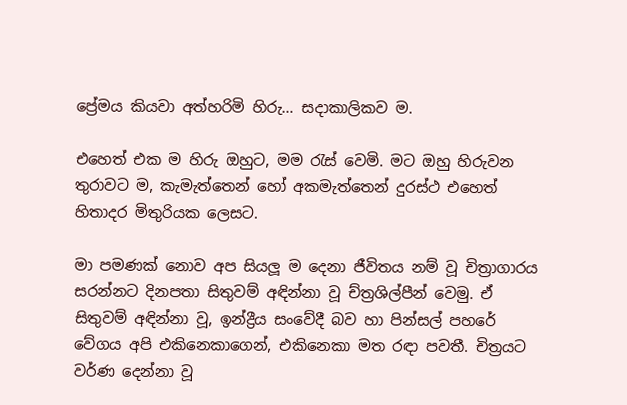ප්‍රේමය කියවා අත්හරිමි හිරු… සදාකාලිකව ම.

එහෙත් එක ම හිරු ඔහුට, මම රැස් වෙමි. මට ඔහු හිරුවන තුරාවට ම, කැමැත්තෙන් හෝ අකමැත්තෙන් දුරස්ථ එහෙත් හිතාදර මිතුරියක ලෙසට.

මා පමණක් නොව අප සියලූ ම දෙනා ජීවිතය නම් වූ චිත්‍රාගාරය සරන්නට දිනපතා සිතුවම් අඳින්නා වූ ච්ත්‍රශිල්පීන් වෙමු. ඒ සිතුවම් අඳින්නා වූ, ඉන්ද්‍රීය සංවේදී බව හා පින්සල් පහරේ වේගය අපි එකිනෙකාගෙන්, එකිනෙකා මත රඳා පවතී. චිත්‍රයට වර්ණ දෙන්නා වූ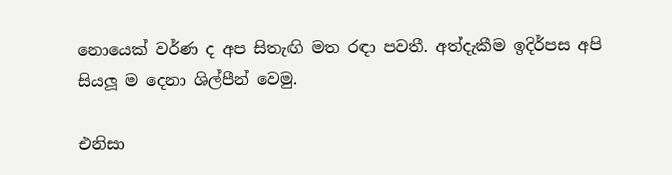නොයෙක් වර්ණ ද අප සිතැඟි මත රඳා පවතී. අත්දැකීම ඉදිර්පස අපි සියලූ ම දෙනා ශිල්පීන් වෙමු.

එනිසා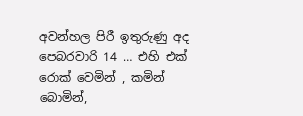අවන්හල පිරී ඉතුරුණු අද පෙබරවාරි 14 … එහි එක් රොක් වෙමින් , කමින් බොමින්,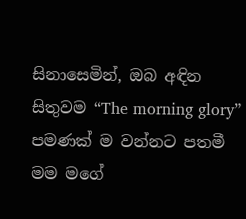සිනාසෙමින්, ඔබ අඳින සිතුවම “The morning glory” පමණක් ම වන්නට පතමී මම මගේ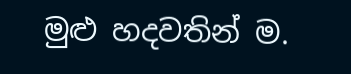මුළු හදවතින් ම.